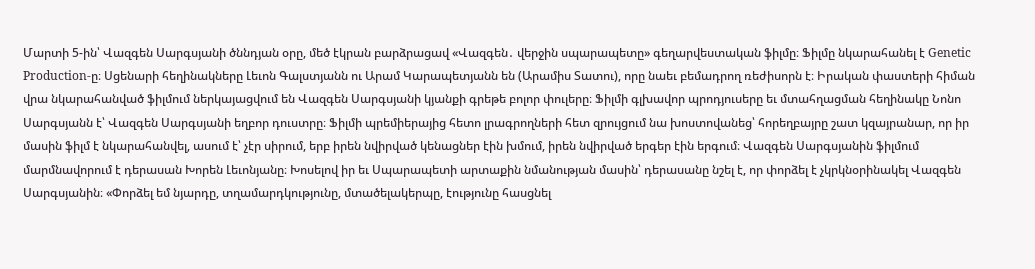Մարտի 5-ին՝ Վազգեն Սարգսյանի ծննդյան օրը, մեծ էկրան բարձրացավ «Վազգեն․ վերջին սպարապետը» գեղարվեստական ֆիլմը։ Ֆիլմը նկարահանել է Genetic Production-ը։ Սցենարի հեղինակները Լեւոն Գալստյանն ու Արամ Կարապետյանն են (Արամիս Տատու), որը նաեւ բեմադրող ռեժիսորն է։ Իրական փաստերի հիման վրա նկարահանված ֆիլմում ներկայացվում են Վազգեն Սարգսյանի կյանքի գրեթե բոլոր փուլերը։ Ֆիլմի գլխավոր պրոդյուսերը եւ մտահղացման հեղինակը Նոնո Սարգսյանն է՝ Վազգեն Սարգսյանի եղբոր դուստրը։ Ֆիլմի պրեմիերայից հետո լրագրողների հետ զրույցում նա խոստովանեց՝ հորեղբայրը շատ կզայրանար, որ իր մասին ֆիլմ է նկարահանվել, ասում է՝ չէր սիրում, երբ իրեն նվիրված կենացներ էին խմում, իրեն նվիրված երգեր էին երգում։ Վազգեն Սարգսյանին ֆիլմում մարմնավորում է դերասան Խորեն Լեւոնյանը։ Խոսելով իր եւ Սպարապետի արտաքին նմանության մասին՝ դերասանը նշել է, որ փորձել է չկրկնօրինակել Վազգեն Սարգսյանին։ «Փորձել եմ նյարդը, տղամարդկությունը, մտածելակերպը, էությունը հասցնել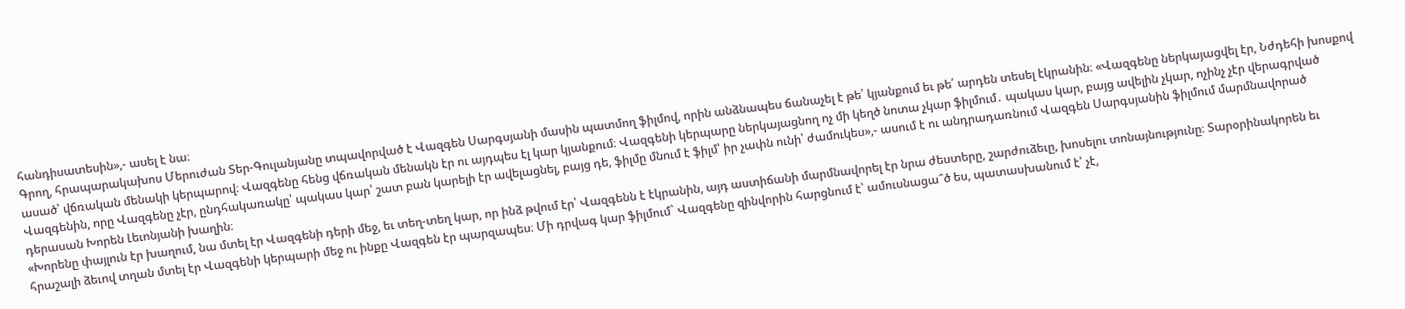հանդիսատեսին»,- ասել է նա։
Գրող, հրապարակախոս Մերուժան Տեր-Գուլանյանը տպավորված է Վազգեն Սարգսյանի մասին պատմող ֆիլմով, որին անձնապես ճանաչել է թե՛ կյանքում եւ թե՛ արդեն տեսել էկրանին։ «Վազգենը ներկայացվել էր, Նժդեհի խոսքով ասած՝ վճռական մենակի կերպարով։ Վազգենը հենց վճռական մենակն էր ու այդպես էլ կար կյանքում։ Վազգենի կերպարը ներկայացնող ոչ մի կեղծ նոտա չկար ֆիլմում․ պակաս կար, բայց ավելին չկար, ոչինչ չէր վերագրված Վազգենին, որը Վազգենը չէր, ընդհակառակը՝ պակաս կար՝ շատ բան կարելի էր ավելացնել, բայց դե, ֆիլմը մնում է ֆիլմ՝ իր չափն ունի՝ ժամուկես»,- ասում է ու անդրադառնում Վազգեն Սարգսյանին ֆիլմում մարմնավորած դերասան Խորեն Լեւոնյանի խաղին։
«Խորենը փայլուն էր խաղում, նա մտել էր Վազգենի դերի մեջ, եւ տեղ-տեղ կար, որ ինձ թվում էր՝ Վազգենն է էկրանին, այդ աստիճանի մարմնավորել էր նրա ժեստերը, շարժուձեւը, խոսելու տոնայնությունը։ Տարօրինակորեն եւ հրաշալի ձեւով տղան մտել էր Վազգենի կերպարի մեջ ու ինքը Վազգեն էր պարզապես։ Մի դրվագ կար ֆիլմում` Վազգենը զինվորին հարցնում է՝ ամուսնացա՞ծ ես, պատասխանում է՝ չէ,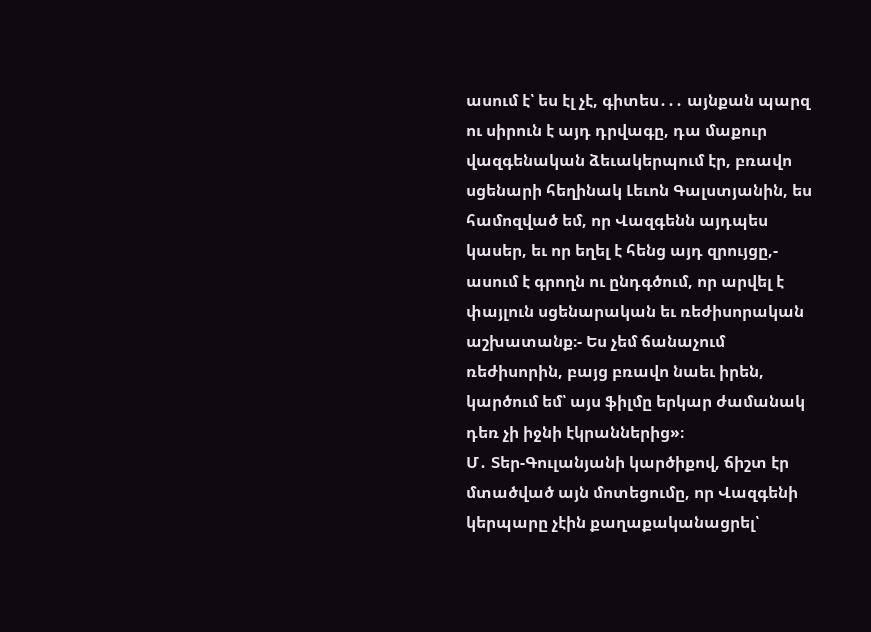ասում է՝ ես էլ չէ, գիտես․․․ այնքան պարզ ու սիրուն է այդ դրվագը, դա մաքուր վազգենական ձեւակերպում էր, բռավո սցենարի հեղինակ Լեւոն Գալստյանին, ես համոզված եմ, որ Վազգենն այդպես կասեր, եւ որ եղել է հենց այդ զրույցը,- ասում է գրողն ու ընդգծում, որ արվել է փայլուն սցենարական եւ ռեժիսորական աշխատանք։- Ես չեմ ճանաչում ռեժիսորին, բայց բռավո նաեւ իրեն, կարծում եմ՝ այս ֆիլմը երկար ժամանակ դեռ չի իջնի էկրաններից»։
Մ․ Տեր-Գուլանյանի կարծիքով, ճիշտ էր մտածված այն մոտեցումը, որ Վազգենի կերպարը չէին քաղաքականացրել՝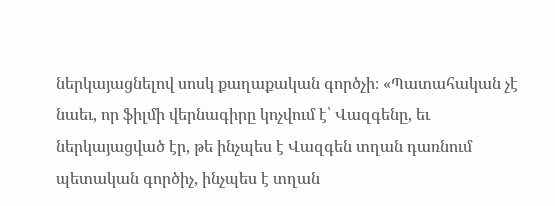ներկայացնելով սոսկ քաղաքական գործչի։ «Պատահական չէ նաեւ, որ ֆիլմի վերնագիրը կոչվում է՝ Վազգենը, եւ ներկայացված էր, թե ինչպես է Վազգեն տղան դառնում պետական գործիչ, ինչպես է տղան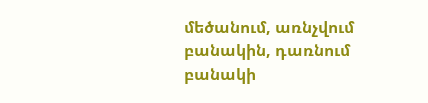մեծանում, առնչվում բանակին, դառնում բանակի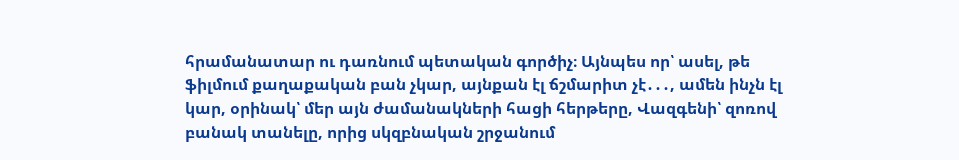հրամանատար ու դառնում պետական գործիչ։ Այնպես որ՝ ասել, թե ֆիլմում քաղաքական բան չկար, այնքան էլ ճշմարիտ չէ․․․, ամեն ինչն էլ կար, օրինակ՝ մեր այն ժամանակների հացի հերթերը, Վազգենի՝ զոռով բանակ տանելը, որից սկզբնական շրջանում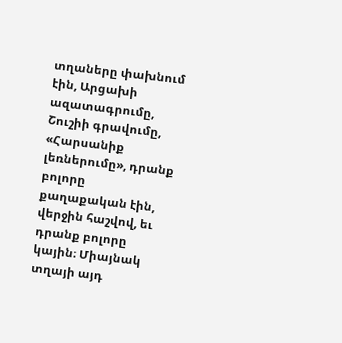տղաները փախնում էին, Արցախի ազատագրումը, Շուշիի գրավումը, «Հարսանիք լեռներումը», դրանք բոլորը քաղաքական էին, վերջին հաշվով, եւ դրանք բոլորը կային։ Միայնակ տղայի այդ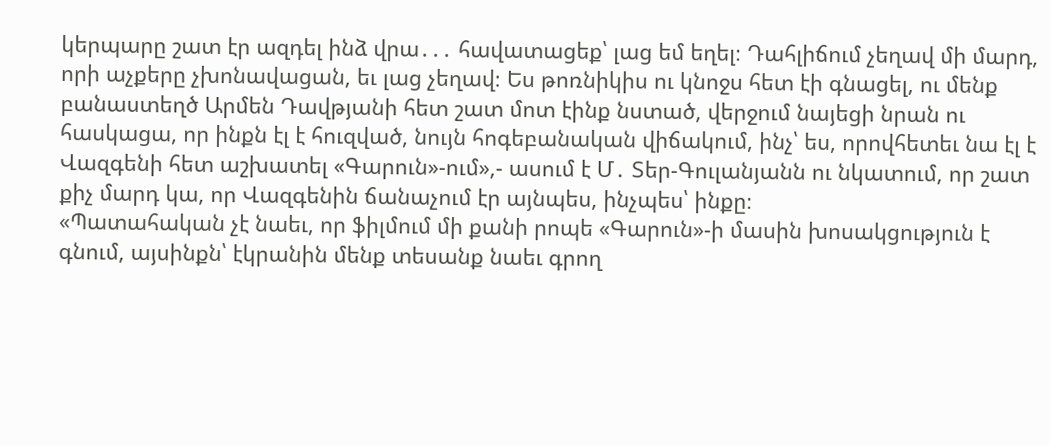կերպարը շատ էր ազդել ինձ վրա․․․ հավատացեք՝ լաց եմ եղել։ Դահլիճում չեղավ մի մարդ, որի աչքերը չխոնավացան, եւ լաց չեղավ։ Ես թոռնիկիս ու կնոջս հետ էի գնացել, ու մենք բանաստեղծ Արմեն Դավթյանի հետ շատ մոտ էինք նստած, վերջում նայեցի նրան ու հասկացա, որ ինքն էլ է հուզված, նույն հոգեբանական վիճակում, ինչ՝ ես, որովհետեւ նա էլ է Վազգենի հետ աշխատել «Գարուն»-ում»,- ասում է Մ․ Տեր-Գուլանյանն ու նկատում, որ շատ քիչ մարդ կա, որ Վազգենին ճանաչում էր այնպես, ինչպես՝ ինքը։
«Պատահական չէ նաեւ, որ ֆիլմում մի քանի րոպե «Գարուն»-ի մասին խոսակցություն է գնում, այսինքն՝ էկրանին մենք տեսանք նաեւ գրող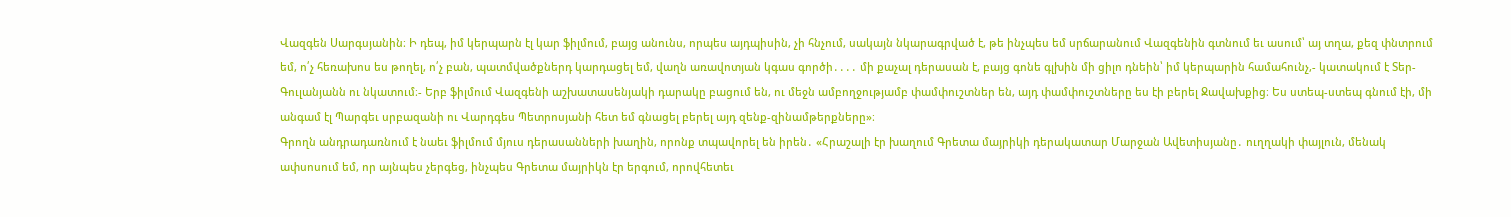Վազգեն Սարգսյանին։ Ի դեպ, իմ կերպարն էլ կար ֆիլմում, բայց անունս, որպես այդպիսին, չի հնչում, սակայն նկարագրված է, թե ինչպես եմ սրճարանում Վազգենին գտնում եւ ասում՝ այ տղա, քեզ փնտրում եմ, ո՛չ հեռախոս ես թողել, ո՛չ բան, պատմվածքներդ կարդացել եմ, վաղն առավոտյան կգաս գործի․․․․ մի քաչալ դերասան է, բայց գոնե գլխին մի ցիլո դնեին՝ իմ կերպարին համահունչ,- կատակում է Տեր-Գուլանյանն ու նկատում։- Երբ ֆիլմում Վազգենի աշխատասենյակի դարակը բացում են, ու մեջն ամբողջությամբ փամփուշտներ են, այդ փամփուշտները ես էի բերել Ջավախքից։ Ես ստեպ-ստեպ գնում էի, մի անգամ էլ Պարգեւ սրբազանի ու Վարդգես Պետրոսյանի հետ եմ գնացել բերել այդ զենք-զինամթերքները»։
Գրողն անդրադառնում է նաեւ ֆիլմում մյուս դերասանների խաղին, որոնք տպավորել են իրեն․ «Հրաշալի էր խաղում Գրետա մայրիկի դերակատար Մարջան Ավետիսյանը․ ուղղակի փայլուն, մենակ ափսոսում եմ, որ այնպես չերգեց, ինչպես Գրետա մայրիկն էր երգում, որովհետեւ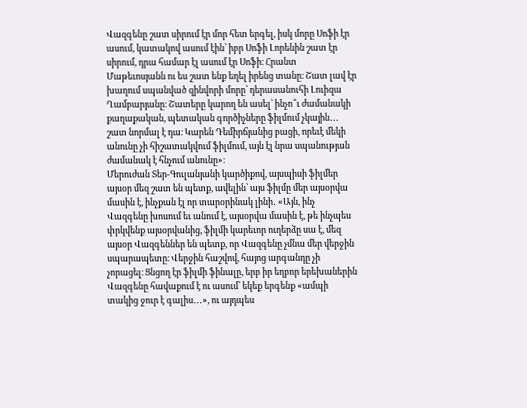Վազգենը շատ սիրում էր մոր հետ երգել, իսկ մորը Սոֆի էր ասում, կատակով ասում էին՝ իբր Սոֆի Լորենին շատ էր սիրում, դրա համար էլ ասում էր Սոֆի։ Հրանտ Մաթեւոսյանն ու ես շատ ենք եղել իրենց տանը։ Շատ լավ էր խաղում սպանված զինվորի մորը՝ դերասանուհի Լուիզա Ղամբարյանը։ Շատերը կարող են ասել՝ ինչո՞ւ ժամանակի քաղաքական, պետական գործիչները ֆիլմում չկային․․․ շատ նորմալ է դա։ Կարեն Դեմիրճյանից բացի, որեւէ մեկի անունը չի հիշատակվում ֆիլմում, այն էլ նրա սպանության ժամանակ է հնչում անունը»։
Մերուժան Տեր-Գուլանյանի կարծիքով, այսպիսի ֆիլմեր այսօր մեզ շատ են պետք, ավելին՝ այս ֆիլմը մեր այսօրվա մասին է, ինչքան էլ որ տարօրինակ լինի․ «Այն, ինչ Վազգենը խոսում եւ անում է, այսօրվա մասին է, թե ինչպես փրկվենք այսօրվանից, ֆիլմի կարեւոր ուղերձը սա է, մեզ այսօր Վազգեններ են պետք, որ Վազգենը չմնա մեր վերջին սպարապետը։ Վերջին հաշվով, հայոց արգանդը չի չորացել։ Ցնցող էր ֆիլմի ֆինալը, երբ իր եղբոր երեխաներին Վազգենը հավաքում է ու ասում՝ եկեք երգենք «ամպի տակից ջուր է գալիս․․․», ու այդպես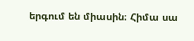երգում են միասին։ Հիմա սա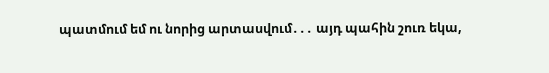պատմում եմ ու նորից արտասվում․․․ այդ պահին շուռ եկա,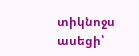տիկնոջս ասեցի՝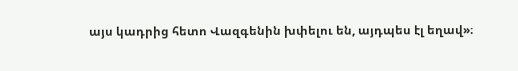այս կադրից հետո Վազգենին խփելու են, այդպես էլ եղավ»։